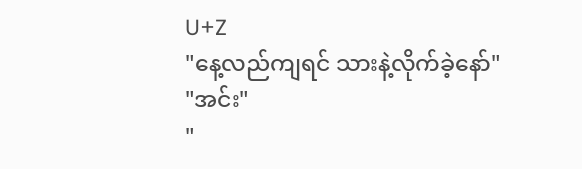U+Z
"နေ့လည်ကျရင် သားနဲ့လိုက်ခဲ့နော်"
"အင်း"
"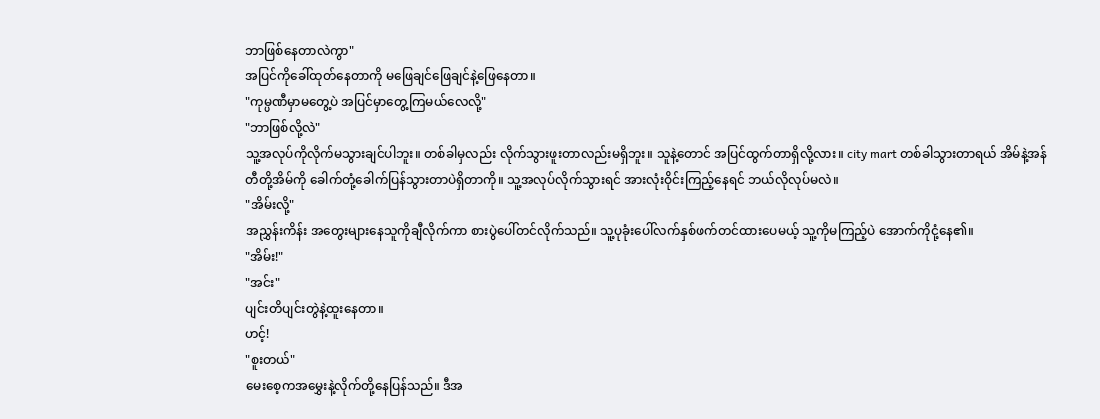ဘာဖြစ်နေတာလဲကွာ"
အပြင်ကိုခေါ်ထုတ်နေတာကို မဖြေချင်ဖြေချင်နဲ့ဖြေနေတာ။
"ကုမ္ပဏီမှာမတွေ့ပဲ အပြင်မှာတွေ့ကြမယ်လေလို့"
"ဘာဖြစ်လို့လဲ"
သူ့အလုပ်ကိုလိုက်မသွားချင်ပါဘူး။ တစ်ခါမှလည်း လိုက်သွားဖူးတာလည်းမရှိဘူး။ သူနဲ့တောင် အပြင်ထွက်တာရှိလို့လား။ city mart တစ်ခါသွားတာရယ် အိမ်နဲ့အန်တီတို့အိမ်ကို ခေါက်တုံ့ခေါက်ပြန်သွားတာပဲရှိတာကို။ သူ့အလုပ်လိုက်သွားရင် အားလုံးဝိုင်းကြည့်နေရင် ဘယ်လိုလုပ်မလဲ။
"အိမ်းလို့"
အညွှန်းကိန်း အတွေးများနေသူကိုချီလိုက်ကာ စားပွဲပေါ်တင်လိုက်သည်။ သူ့ပုခုံးပေါ်လက်နှစ်ဖက်တင်ထားပေမယ့် သူ့ကိုမကြည့်ပဲ အောက်ကိုငုံ့နေ၏။
"အိမ်း!"
"အင်း"
ပျင်းတိပျင်းတွဲနဲ့ထူးနေတာ။
ဟင့်!
"စူးတယ်"
မေးစေ့ကအမွှေးနဲ့လိုက်တို့နေပြန်သည်။ ဒီအ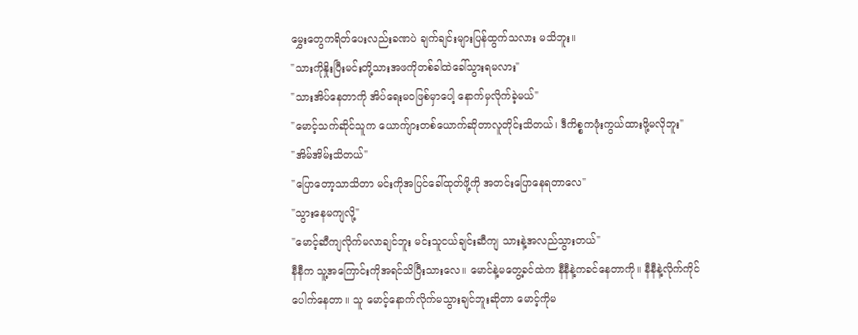မွှေးတွေကရိတ်ပေးလည်းခဏပဲ ချက်ချင်းများပြန်ထွက်သလား မသိဘူး။
"သားကိုနှိုးပြီးမင်းတို့သားအဖကိုတစ်ခါထဲခေါ်သွားရမလား"
"သားအိပ်နေတာကို အိပ်ရေးမဝဖြစ်မှာပေါ့ နောက်မှလိုက်ခဲ့မယ်"
"မောင့်သက်ဆိုင်သူက ယောက်ျားတစ်ယောက်ဆိုတာလူတိုင်းသိတယ်၊ ဒီကိစ္စကဖုံးကွယ်ထားဖို့မလိုဘူး"
"အိမ်အိမ်းသိတယ်"
"ပြောတော့သာသိတာ မင်းကိုအပြင်ခေါ်ထုတ်ဖို့ကို အတင်းပြောနေရတာလေ"
"သွားနေမကျလို့"
"မောင့်ဆီကျလိုက်မလာချင်ဘူး မင်းသူငယ်ချင်းဆီကျ သားနဲ့အလည်သွားတယ်"
နီနီက သူ့အကြောင်းကိုအရင်သိပြီးသားလေ။ မောင်နဲ့မတွေ့ခင်ထဲက နီနီနဲ့ကခင်နေတာကို။ နီနီနဲ့လိုက်ကိုင်ပေါက်နေတာ။ သူ မောင့်နောက်လိုက်မသွားချင်ဘူးဆိုတာ မောင့်ကိုမ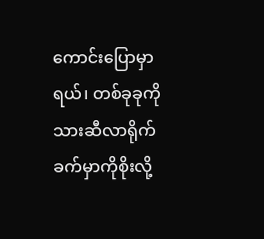ကောင်းပြောမှာရယ်၊ တစ်ခုခုကိုသားဆီလာရိုက်ခက်မှာကိုစိုးလို့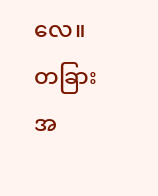လေ။ တခြားအ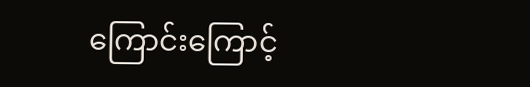ကြောင်းကြောင့်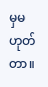မှမဟုတ်တာ။